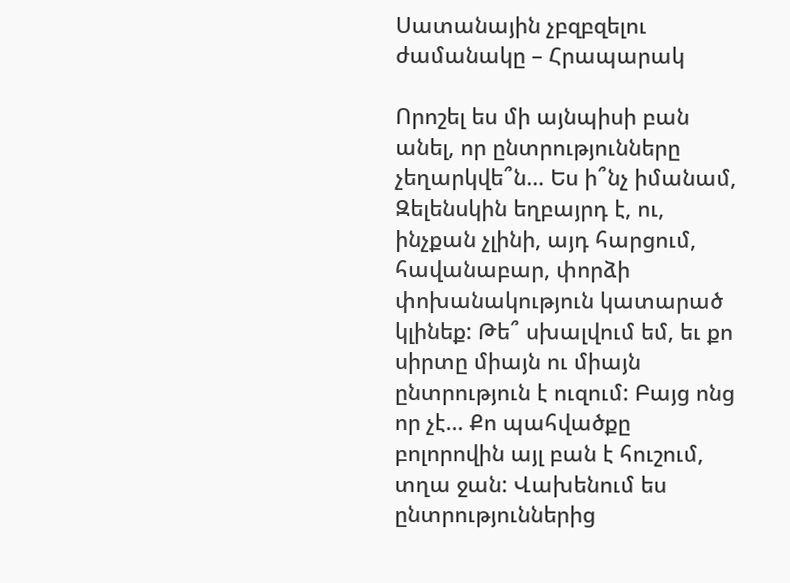Սատանային չբզբզելու ժամանակը – Հրապարակ

Որոշել ես մի այնպիսի բան անել, որ ընտրությունները չեղարկվե՞ն… Ես ի՞նչ իմանամ, Զելենսկին եղբայրդ է, ու, ինչքան չլինի, այդ հարցում, հավանաբար, փորձի փոխանակություն կատարած կլինեք: Թե՞ սխալվում եմ, եւ քո սիրտը միայն ու միայն ընտրություն է ուզում: Բայց ոնց որ չէ… Քո պահվածքը բոլորովին այլ բան է հուշում, տղա ջան: Վախենում ես ընտրություններից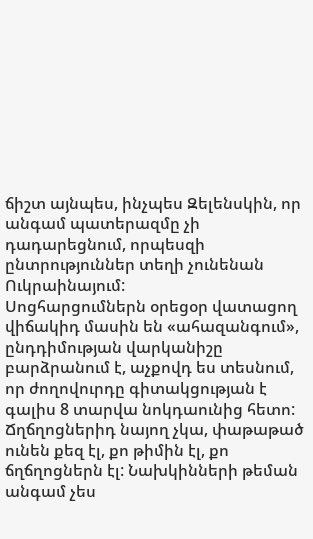ճիշտ այնպես, ինչպես Զելենսկին, որ անգամ պատերազմը չի դադարեցնում, որպեսզի ընտրություններ տեղի չունենան Ուկրաինայում:
Սոցհարցումներն օրեցօր վատացող վիճակիդ մասին են «ահազանգում», ընդդիմության վարկանիշը բարձրանում է, աչքովդ ես տեսնում, որ ժողովուրդը գիտակցության է գալիս 8 տարվա նոկդաունից հետո: Ճղճղոցներիդ նայող չկա, փաթաթած ունեն քեզ էլ, քո թիմին էլ, քո ճղճղոցներն էլ: Նախկինների թեման անգամ չես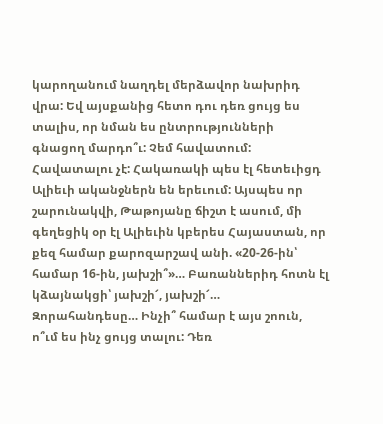կարողանում նաղդել մերձավոր նախրիդ վրա: Եվ այսքանից հետո դու դեռ ցույց ես տալիս, որ նման ես ընտրությունների գնացող մարդո՞ւ: Չեմ հավատում: Հավատալու չէ: Հակառակի պես էլ հետեւիցդ Ալիեւի ականջներն են երեւում: Այսպես որ շարունակվի, Թաթոյանը ճիշտ է ասում, մի գեղեցիկ օր էլ Ալիեւին կբերես Հայաստան, որ քեզ համար քարոզարշավ անի. «20-26-ին՝ համար 16-ին, յախշի՞»… Բառաններիդ հոտն էլ կձայնակցի՝ յախշի՜, յախշի՜…
Զորահանդեսը… Ինչի՞ համար է այս շոուն, ո՞ւմ ես ինչ ցույց տալու: Դեռ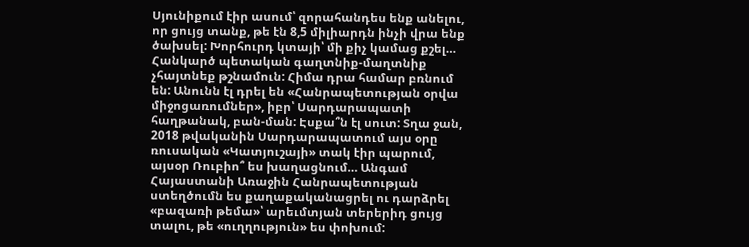Սյունիքում էիր ասում՝ զորահանդես ենք անելու, որ ցույց տանք, թե էն 8,5 միլիարդն ինչի վրա ենք ծախսել: Խորհուրդ կտայի՝ մի քիչ կամաց քշել… Հանկարծ պետական գաղտնիք-մաղտնիք չհայտնեք թշնամուն: Հիմա դրա համար բռնում են: Անունն էլ դրել են «Հանրապետության օրվա միջոցառումներ», իբր՝ Սարդարապատի հաղթանակ, բան-ման: Էսքա՞ն էլ սուտ: Տղա ջան, 2018 թվականին Սարդարապատում այս օրը ռուսական «Կատյուշայի» տակ էիր պարում, այսօր Ռուբիո՞ ես խաղացնում… Անգամ Հայաստանի Առաջին Հանրապետության ստեղծումն ես քաղաքականացրել ու դարձրել «բազառի թեմա»՝ արեւմտյան տերերիդ ցույց տալու, թե «ուղղություն» ես փոխում: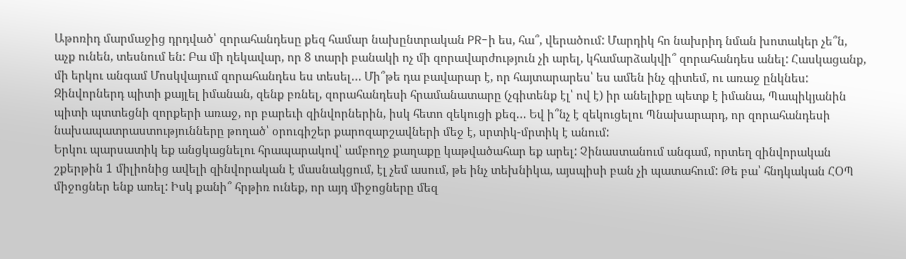Աթոռիդ մարմաջից դրդված՝ զորահանդեսը քեզ համար նախընտրական PR-ի ես, հա՞, վերածում: Մարդիկ հո նախրիդ նման խոտակեր չե՞ն, աչք ունեն, տեսնում են: Բա մի ղեկավար, որ 8 տարի բանակի ոչ մի զորավարժություն չի արել, կհամարձակվի՞ զորահանդես անել: Հասկացանք, մի երկու անգամ Մոսկվայում զորահանդես ես տեսել… Մի՞թե դա բավարար է, որ հայտարարես՝ ես ամեն ինչ գիտեմ, ու առաջ ընկնես: Զինվորներդ պիտի քայլել իմանան, զենք բռնել, զորահանդեսի հրամանատարը (չգիտենք էլ՝ ով է) իր անելիքը պետք է իմանա, Պապիկյանին պիտի պտտեցնի զորքերի առաջ, որ բարեւի զինվորներին, իսկ հետո զեկուցի քեզ… Եվ ի՞նչ է զեկուցելու Պնախարարդ, որ զորահանդեսի նախապատրաստությունները թողած՝ օրուգիշեր քարոզարշավների մեջ է, սրտիկ-մրտիկ է անում:
Երկու պարսատիկ եք անցկացնելու հրապարակով՝ ամբողջ քաղաքը կաթվածահար եք արել: Չինաստանում անգամ, որտեղ զինվորական շքերթին 1 միլիոնից ավելի զինվորական է մասնակցում, էլ չեմ ասում, թե ինչ տեխնիկա, այսպիսի բան չի պատահում: Թե բա՝ հնդկական ՀՕՊ միջոցներ ենք առել: Իսկ քանի՞ հրթիռ ունեք, որ այդ միջոցները մեզ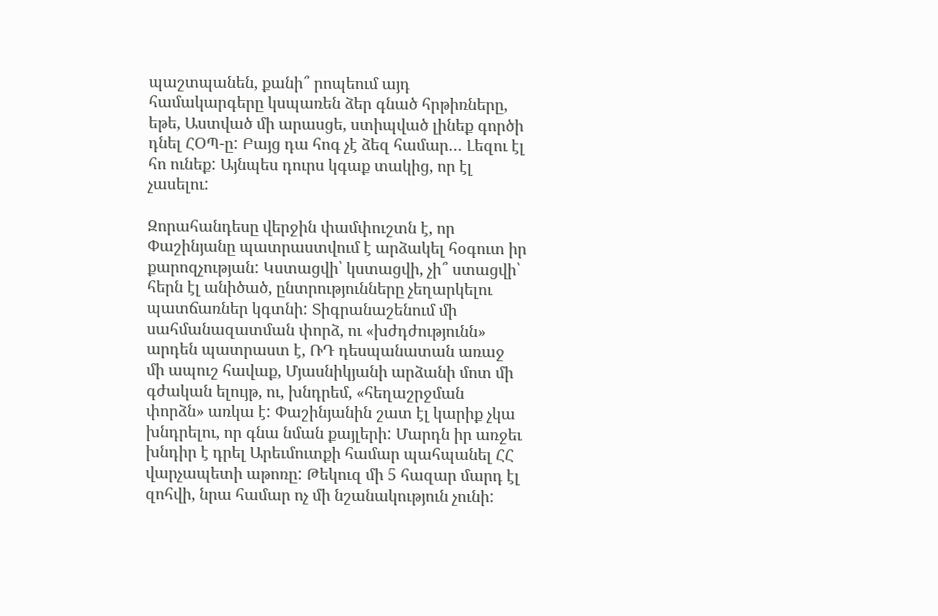պաշտպանեն, քանի՞ րոպեում այդ համակարգերը կսպառեն ձեր գնած հրթիռները, եթե, Աստված մի արասցե, ստիպված լինեք գործի դնել ՀՕՊ-ը: Բայց դա հոգ չէ ձեզ համար… Լեզու էլ հո ունեք: Այնպես դուրս կգաք տակից, որ էլ չասելու:

Զորահանդեսը վերջին փամփուշտն է, որ Փաշինյանը պատրաստվում է արձակել հօգուտ իր քարոզչության: Կստացվի՝ կստացվի, չի՞ ստացվի՝ հերն էլ անիծած, ընտրությունները չեղարկելու պատճառներ կգտնի: Տիգրանաշենում մի սահմանազատման փորձ, ու «խժդժությունն» արդեն պատրաստ է, ՌԴ դեսպանատան առաջ մի ապուշ հավաք, Մյասնիկյանի արձանի մոտ մի գժական ելույթ, ու, խնդրեմ, «հեղաշրջման փորձն» առկա է: Փաշինյանին շատ էլ կարիք չկա խնդրելու, որ գնա նման քայլերի: Մարդն իր առջեւ խնդիր է դրել Արեւմուտքի համար պահպանել ՀՀ վարչապետի աթոռը: Թեկուզ մի 5 հազար մարդ էլ զոհվի, նրա համար ոչ մի նշանակություն չունի: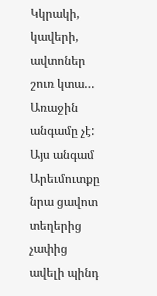Կկրակի, կավերի, ավտոներ շուռ կտա… Առաջին անգամը չէ: Այս անգամ Արեւմուտքը նրա ցավոտ տեղերից չափից ավելի պինդ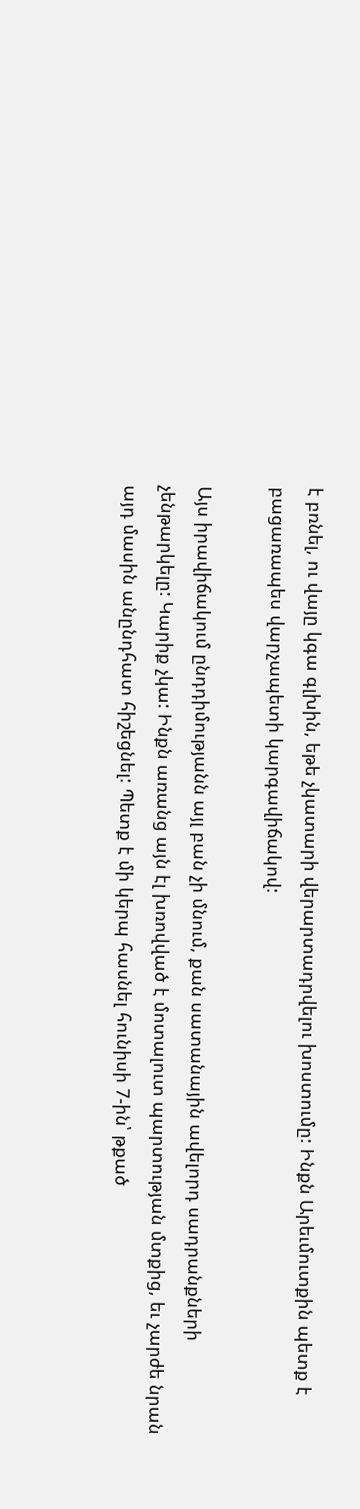է բռնել, ու վայը կգա գլխին, եթե չկատարի վերարտադրվելու խոստումը: Ինքն Արեւմուտքին պետք է բացառապես վարչապետի կարգավիճակով:

Այս իրավիճակում ընդդիմությանն այլ բան չի մնում, քան սատանային ավելորդ սադրանքների չենթարկելը: Կարիք չկա: Ինքն առանց այն էլ խռովված է մոտալուտ պարտության մտքից, եւ չարժե նրան այդ մասին անընդհատ հիշեցնել: Պետք է մի կերպ հասնել հունիսի 7-ին՝ թքած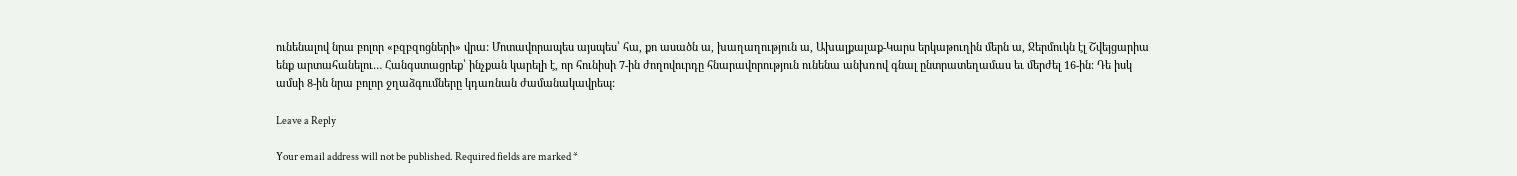ունենալով նրա բոլոր «բզբզոցների» վրա: Մոտավորապես այսպես՝ հա, քո ասածն ա, խաղաղություն ա, Ախալքալաք-Կարս երկաթուղին մերն ա, Ջերմուկն էլ Շվեյցարիա ենք արտահանելու… Հանգստացրեք՝ ինչքան կարելի է, որ հունիսի 7-ին ժողովուրդը հնարավորություն ունենա անխռով գնալ ընտրատեղամաս եւ մերժել 16-ին: Դե իսկ ամսի 8-ին նրա բոլոր ջղաձգումները կդառնան ժամանակավրեպ:

Leave a Reply

Your email address will not be published. Required fields are marked *